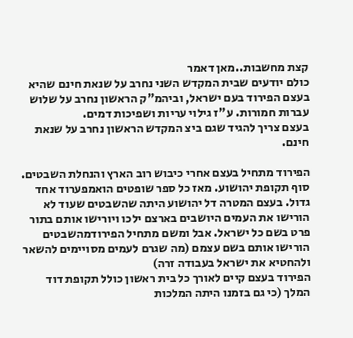קצת מחשבות..מאן דאמר
כולם יודעים שבית המקדש השני נחרב על שנאת חינם שהיא בעצם הפירוד בעם ישראל, וביהמ"ק הראשון נחרב על שלוש עברות חמורות. ע"ז גילוי עריות ושפיכות דמים.
בעצם צריך להגיד שגם ביצ המקדש הראשון נחרב על שנאת חינם.

הפירוד מתחיל בעצם אחרי כיבוש רוב הארץ והנחלת השבטים. סוף תקופת יהושוע. מאז כל ספר שופטים הואמפערוד אחד גדול. בעצם המטרה דל יהושוע היתה שהשבטים שעוד לא הורישו את העמים היושבים בארצם ילכו ויורישו אותם בתור פרט בשם כל ישראל. אבל ומשם מתחיל הפירודמהשבטים הורישו אותם בשם עצמם (מה שגרם לעמים מסויימים להשאר ולהחטיא את ישראל בעבודה זרה)
הפירוד בעצם קיים לאורך כל בית ראשון כולל תקופת דוד המלך (כי גם בזמנו היתה המלכות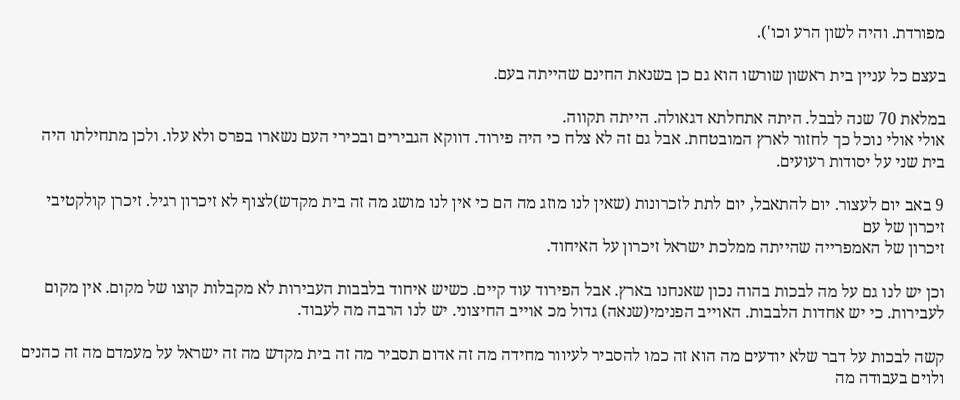מפורדת. והיה לשון הרע וכו').

בעצם כל עניין בית ראשון שורשו הוא גם כן בשנאת החינם שהייתה בעם.

במלאת 70 שנה לבבל. היתה אתחלתא דגאולה. הייתה תקווה.
אולי אולי נוכל כך לחזור לארץ המובטחת. אבל גם זה לא צלח כי היה פירוד. דווקא הגבירים ובכירי העם נשארו בפרס ולא עלו. ולכן מתחילתו היה בית שני על יסודות רעועים.

9 באב יום לעצור. יום להתאבל, יום לתת לזכרונות (שאין לנו מוזג מה הם כי אין לנו מושג מה זה בית מקדש)לצוף לא זיכרון רגיל. זיכרן קולקטיבי זיכרון של עם
זיכרון של האמפרייה שהייתה ממלכת ישראל זיכרון על האיחוד.

וכן יש לנו גם על מה לבכות בהוה נכון שאנחנו בארץ. אבל הפירוד עוד קיים. כשיש איחוד בלבבות העבירות לא מקבלות קוצו של מקום. אין מקום לעבירות. כי יש אחדות הלבבות. האוייב הפנימי(שנאה) גדול מכ אוייב החיצוני. יש לנו הרבה מה לעבוד.

קשה לבכות על דבר שלא יודעים מה הוא זה כמו להסביר לעיוור מחידה מה זה אדום תסביר מה זה בית מקדש מה זה ישראל על מעמדם מה זה כהנים ולוים בעבודה מה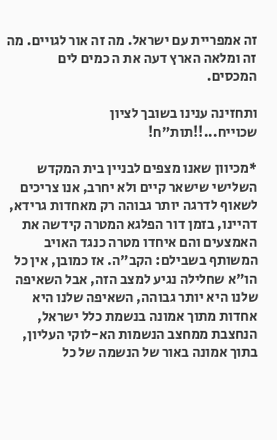זה אמפריית עם ישראל. מה זה אור לגויים. מה זה ומלאה הארץ דעה את ה כמים לים המכסים.

ותחזינה ענינו בשובך לציון
שכוייח...!!תות"ח!

*מכיוון שאנו מצפים לבניין בית המקדש השלישי שישאר קיים ולא יחרב, אנו צריכים לשאוף לדרגה יותר גבוהה רק מאחדות גרידא, דהיינו, בזמן דור הפלגא המטרה קידשה את האמצעים והם איחדו מטרה כנגד האויב המשותף בשבילם: הקב"ה. אז כמובן, אין כל הו"א שחלילה נגיע למצב הזה, אבל השאיפה שלנו היא יותר גבוהה, השאיפה שלנו היא אחדות מתוך אמונה בנשמת כלל ישראל, הנחצבת ממחצב הנשמות הא-לוקי העליון, בתוך אמונה באור של הנשמה של כל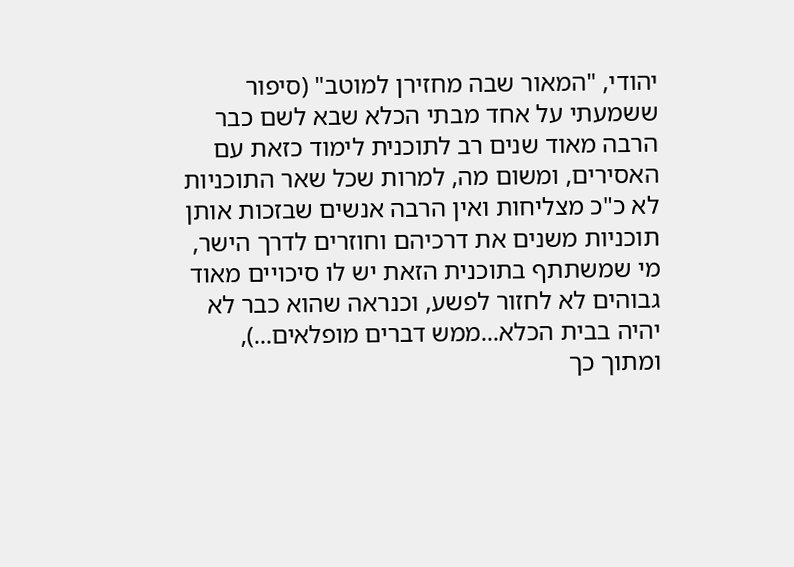יהודי, "המאור שבה מחזירן למוטב" (סיפור ששמעתי על אחד מבתי הכלא שבא לשם כבר הרבה מאוד שנים רב לתוכנית לימוד כזאת עם האסירים, ומשום מה, למרות שכל שאר התוכניות לא כ"כ מצליחות ואין הרבה אנשים שבזכות אותן תוכניות משנים את דרכיהם וחוזרים לדרך הישר, מי שמשתתף בתוכנית הזאת יש לו סיכויים מאוד גבוהים לא לחזור לפשע, וכנראה שהוא כבר לא יהיה בבית הכלא...ממש דברים מופלאים...), ומתוך כך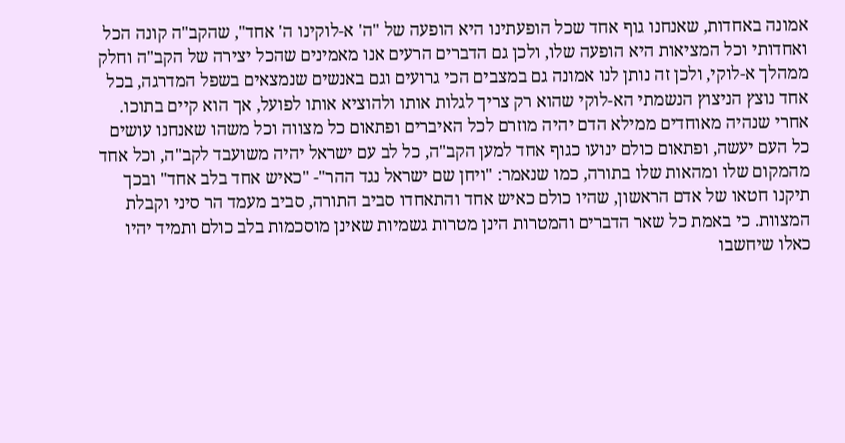אמונה באחדות, שאנחנו גוף אחד שכל הופעתינו היא הופעה של "ה' א-לוקינו ה' אחד", שהקב"ה קונה הכל ואחדותי וכל המציאות היא הופעה שלו, ולכן גם הדברים הרעים אנו מאמינים שהכל יצירה של הקב"ה וחלק ממהלך א-לוקי, ולכן זה נותן לנו אמונה גם במצבים הכי גרועים וגם באנשים שנמצאים בשפל המדרגה, בכל אחד נוצץ הניצוץ הנשמתי הא-לוקי שהוא רק צריך לגלות אותו ולהוציא אותו לפועל, אך הוא קיים בתוכו. אחרי שנהיה מאוחדים ממילא הדם יהיה מוזרם לכל האיברים ופתאום כל מצווה וכל משהו שאנחנו עושים כל העם יעשה, ופתאום כולם ינועו כגוף אחד למען הקב"ה, כל לב עם ישראל יהיה משועבד לקב"ה, וכל אחד מהמקום שלו ומהאות שלו בתורה, כמו שנאמר: "ויחן שם ישראל נגד ההר"- "כאיש אחד בלב אחד" ובכך תיקנו חטאו של אדם הראשון, שהיו כולם כאיש אחד והתאחדו סביב התורה, סביב מעמד הר סיני וקבלת המצוות. כי באמת כל שאר הדברים והמטרות הינן מטרות גשמיות שאינן מוסכמות בלב כולם ותמיד יהיו כאלו שיחשבו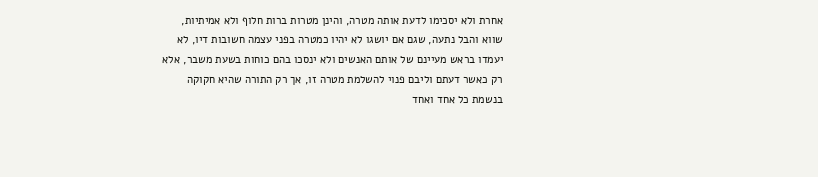אחרת ולא יסכימו לדעת אותה מטרה, והינן מטרות ברות חלוף ולא אמיתיות, שווא והבל נתעה, שגם אם יושגו לא יהיו כמטרה בפני עצמה חשובות דיו, לא יעמדו בראש מעיינם של אותם האנשים ולא ינסכו בהם כוחות בשעת משבר, אלא רק כאשר דעתם וליבם פנוי להשלמת מטרה זו, אך רק התורה שהיא חקוקה בנשמת כל אחד ואחד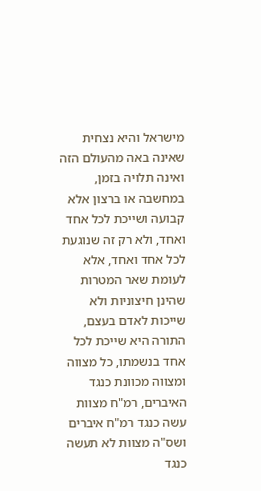מישראל והיא נצחית שאינה באה מהעולם הזה ואינה תלויה בזמן, במחשבה או ברצון אלא קבועה ושייכת לכל אחד ואחד, ולא רק זה שנוגעת לכל אחד ואחד, אלא לעומת שאר המטרות שהינן חיצוניות ולא שייכות לאדם בעצם, התורה היא שייכת לכל אחד בנשמתו, כל מצווה ומצווה מכוונת כנגד האיברים, רמ"ח מצוות עשה כנגד רמ"ח איברים ושס"ה מצוות לא תעשה כנגד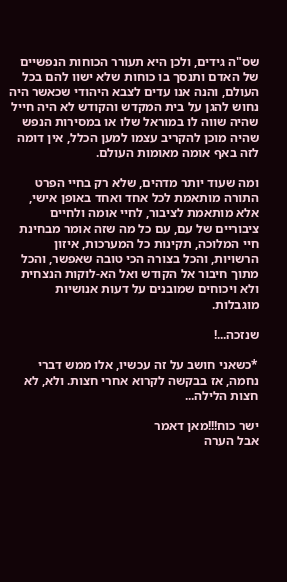שס"ה גידים, ולכן היא תעורר הכוחות הנפשיים של האדם ותנסך בו כוחות שלא ישוו להם בכל העולם, והנה אנו עדים לצבא היהודי שכאשר היה נחוש להגן על בית המקדש והקודש לא היה חייל שהיה שווה לו במוראל שלו או במסירות הנפש שהיה מוכן להקריב עצמו למען הכלל, אין דומה לזה באף אומה מאומות העולם.

ומה שעוד יותר מדהים, שלא רק בחיי הפרט התורה מותאמת לכל אחד ואחד באופן אישי, אלא מותאמת לציבור, לחיי אומה ולחיים ציבוריים של עם, עם כל מה שזה אומר מבחינת חיי המלוכה, תקינות כל המערכות, איזון הרשויות, והכל בצורה הכי טובה שאפשר, והכל מתוך חיבור אל הקודש ואל הא-לוקות הנצחית ולא ויכוחים שמובנים על דעות אנושיות מוגבלות.

שנזכה...!

*כשאני חושב על זה עכשיו, אלו ממש דברי נחמה, אז בבקשה לקרוא אחרי חצות. ולא, לא חצות הלילה...

ישר כוח!!!מאן דאמר
אבל הערה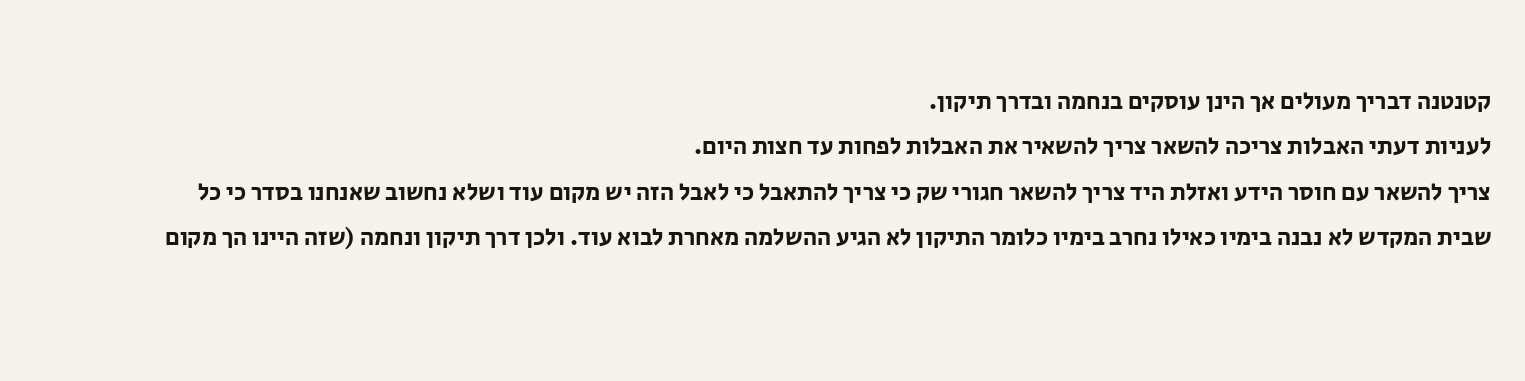קטנטנה דבריך מעולים אך הינן עוסקים בנחמה ובדרך תיקון.
לעניות דעתי האבלות צריכה להשאר צריך להשאיר את האבלות לפחות עד חצות היום.
צריך להשאר עם חוסר הידע ואזלת היד צריך להשאר חגורי שק כי צריך להתאבל כי לאבל הזה יש מקום עוד ושלא נחשוב שאנחנו בסדר כי כל שבית המקדש לא נבנה בימיו כאילו נחרב בימיו כלומר התיקון לא הגיע ההשלמה מאחרת לבוא עוד. ולכן דרך תיקון ונחמה (שזה היינו הך מקום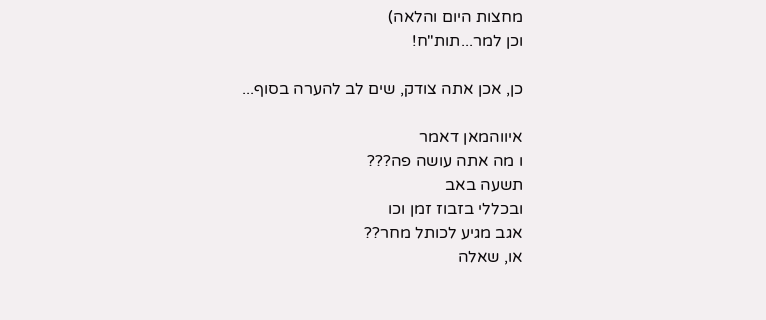מחצות היום והלאה)
וכן למר...תות"ח!

כן, אכן אתה צודק, שים לב להערה בסוף...

איווהמאן דאמר
ו מה אתה עושה פה???
תשעה באב
ובכללי בזבוז זמן וכו
אגב מגיע לכותל מחר??
או, שאלה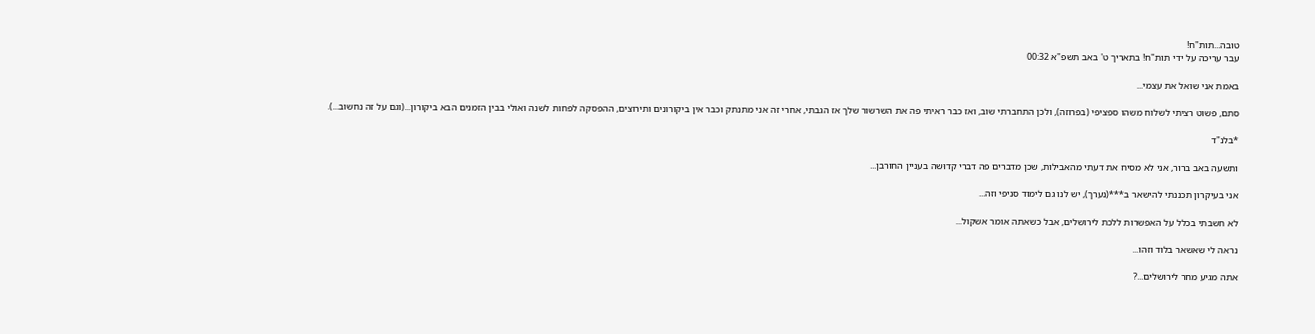טובה...תות"ח!
עבר עריכה על ידי תות"ח! בתאריך ט' באב תשפ"א 00:32

באמת אני שואל את עצמי...

סתם, פשוט רציתי לשלוח משהו ספציפי (בפרוזה), ולכן התחברתי שוב, ואז כבר ראיתי פה את השרשור שלך אז הגבתי, אחרי זה אני מתנתק וכבר אין ביקורונים ותירוצים, ההפסקה לפחות לשנה ואולי בבין הזמנים הבא ביקורון...(וגם על זה נחשוב...).

*בלנ"ד

ותשעה באב ברור, אני לא מסיח את דעתי מהאבילות, שכן מדברים פה דברי קדוּשה בעניין החורבן...

אני בעיקרון תכננתי להישאר ב***(נערך), יש לנו גם לימוד סניפי וזה...

לא חשבתי בכלל על האפשרות ללכת לירושלים, אבל כשאתה אומר אשקול...

נראה לי שאשאר בלוד וזהו...

אתה מגיע מחר לירושלים...?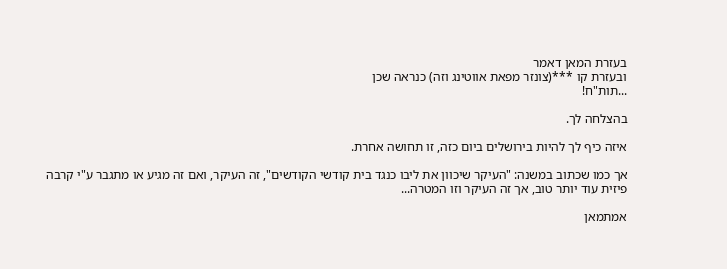בעזרת המאן דאמר
ובעזרת קו ***(צונזר מפאת אווטינג וזה) כנראה שכן
...תות"ח!

בהצלחה לך.

איזה כיף לך להיות בירושלים ביום כזה, זו תחושה אחרת.

אך כמו שכתוב במשנה: "העיקר שיכוון את ליבו כנגד בית קודשי הקודשים", זה העיקר, ואם זה מגיע או מתגבר ע"י קרבה פיזית עוד יותר טוב, אך זה העיקר וזו המטרה...

אמתמאן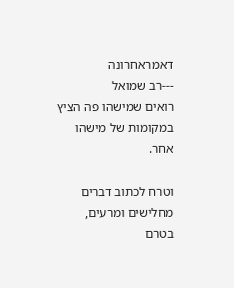דאמראחרונה
---רב שמואל
רואים שמישהו פה הציץ במקומות של מישהו אחר.

וטרח לכתוב דברים מחלישים ומרעים, בטרם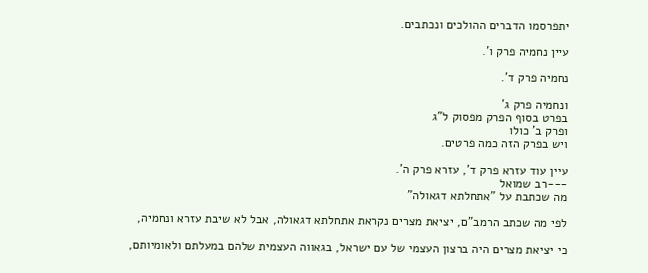יתפרסמו הדברים ההולכים ונכתבים.

עיין נחמיה פרק ו'.

נחמיה פרק ד'.

ונחמיה פרק ג'
בפרט בסוף הפרק מפסוק ל"ג
ופרק ב' כולו
ויש בפרק הזה כמה פרטים.

עיין עוד עזרא פרק ד', עזרא פרק ה'.
---רב שמואל
מה שכתבת על "אתחלתא דגאולה"

לפי מה שכתב הרמב"ם, יציאת מצרים נקראת אתחלתא דגאולה, אבל לא שיבת עזרא ונחמיה,

כי יציאת מצרים היה ברצון העצמי של עם ישראל, בגאווה העצמית שלהם במעלתם ולאומיותם,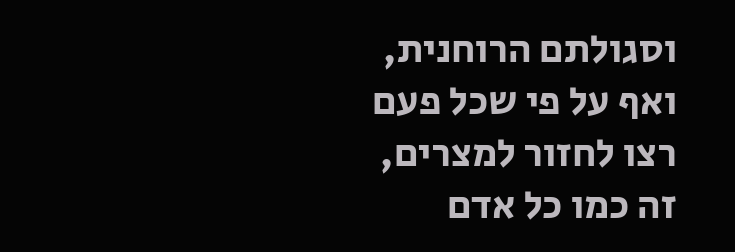וסגולתם הרוחנית, ואף על פי שכל פעם רצו לחזור למצרים, זה כמו כל אדם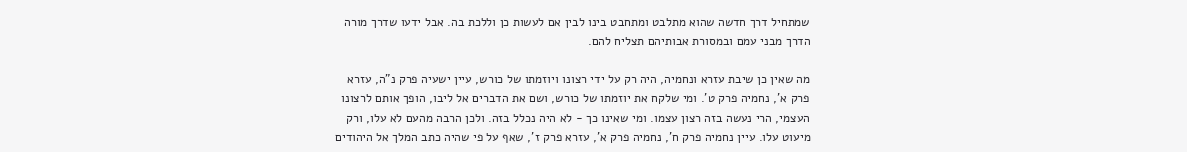שמתחיל דרך חדשה שהוא מתלבט ומתחבט בינו לבין אם לעשות כן וללכת בה. אבל ידעו שדרך מורה הדרך מבני עמם ובמסורת אבותיהם תצליח להם.

מה שאין כן שיבת עזרא ונחמיה, היה רק על ידי רצונו ויוזמתו של כורש, עיין ישעיה פרק נ"ה, עזרא פרק א', נחמיה פרק ט'. ומי שלקח את יוזמתו של כורש, ושם את הדברים אל ליבו, הופך אותם לרצונו העצמי, הרי נעשה בזה רצון עצמו. ומי שאינו כך - לא היה נכלל בזה. ולכן הרבה מהעם לא עלו, ורק מיעוט עלו. עיין נחמיה פרק ח', נחמיה פרק א', עזרא פרק ז', שאף על פי שהיה כתב המלך אל היהודים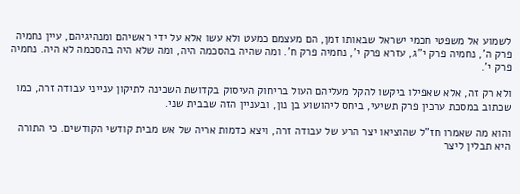לשמוע אל משפטי חכמי ישראל שבאותו זמן, הם מעצמם כמעט ולא עשו אלא על ידי ראשיהם ומנהיגיהם, עיין נחמיה פרק ה', נחמיה פרק י"ג, עזרא פרק י', נחמיה פרק ח'. ומה שהיה בהסכמה היה, ומה שלא היה בהסכמה לא היה. נחמיה פרק י'.

ולא רק זה, אלא שאפילו ביקשו להקל מעליהם העול בריחוק העיסוק בקדושת השכינה לתיקון ענייני עבודה זרה, כמו שכתוב במסכת ערכין פרק תשיעי, ביחס ליהושוע בן נון, ובעניין הזה שבבית שני.

והוא מה שאמרו חז"ל שהוציאו יצר הרע של עבודה זרה, ויצא כדמות אריה של אש מבית קודשי הקודשים. כי התורה היא תבלין ליצר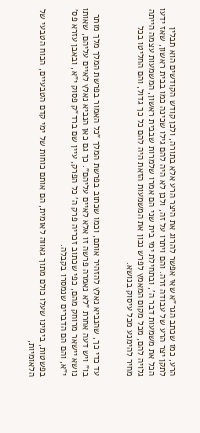הרע, כמו שכתב הגר"א שאי אפשר להרוג את היצר הרע אלא בתורה, ולכן קודש הקודשים הוא תבלין לתקן יצר הרע של עבודה זרה. והם ויתרו על זה, ולכן לא היה להם גילו שכינה כמו בבית ראשון, שאז ידעו הכל את משמעות דבר ה', ובתחילת ימי בית שני הם אמרו שלמרות שבבית ראשון, המשמעות עצמה הייתה גלויה להם, מכל מקום המאמץ לפרש נכון את המשמעות הזאת היה להם כל כך גדול, והם החליטו בכל מחיר להימנע מכל עיסוק בנושא.


עד כדי כך, שהנביא נאלץ להזהיר אותם, וכמו שכתוב בפרשת המלך "כל האמור בפרשת המלך מלך מותר בו" ויש דעה אחרת "לא נאמרה פרשה זו אלא לאיים עליהם". כך גם כאן הנביא נאלץ לאיים עליהם, שאותו נושא יישאר מרוחק מהם, כפי שכתוב זכריה פרק ה' כל הפרק, עיין שם ברד"ק פסוק י"א, ובאבן עזרא פס' י"א, והם הם הדברים שנמסרו בקבלה.

בפשטות, בימינו שעלו כולם מתוך גאווה לאומית, הם אותם כוחות של ימי קדם הטבעיים, הכוח הטבעי של הלאומיות,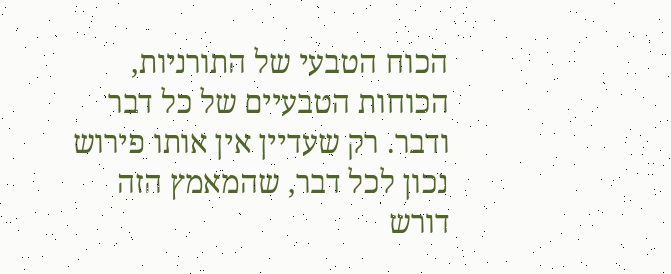הכוח הטבעי של התורניות, הכוחות הטבעיים של כל דבר ודבר. רק שעדיין אין אותו פירוש נכון לכל דבר, שהמאמץ הזה דורש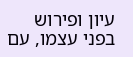עיון ופירוש בפני עצמו, עם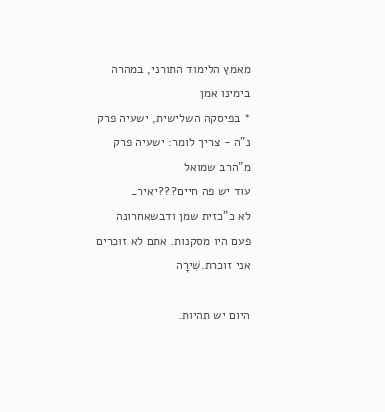מאמץ הלימוד התורני, במהרה בימינו אמן
* בפיסקה השלישית, ישעיה פרק נ"ה - צריך לומר: ישעיה פרק מ"הרב שמואל
עוד יש פה חיים???יאיר_
לא כ"כזית שמן ודבשאחרונה
פעם היו מסקנות. אתם לא זוכרים אני זוכרת.שִׁירָה

היום יש תהיות.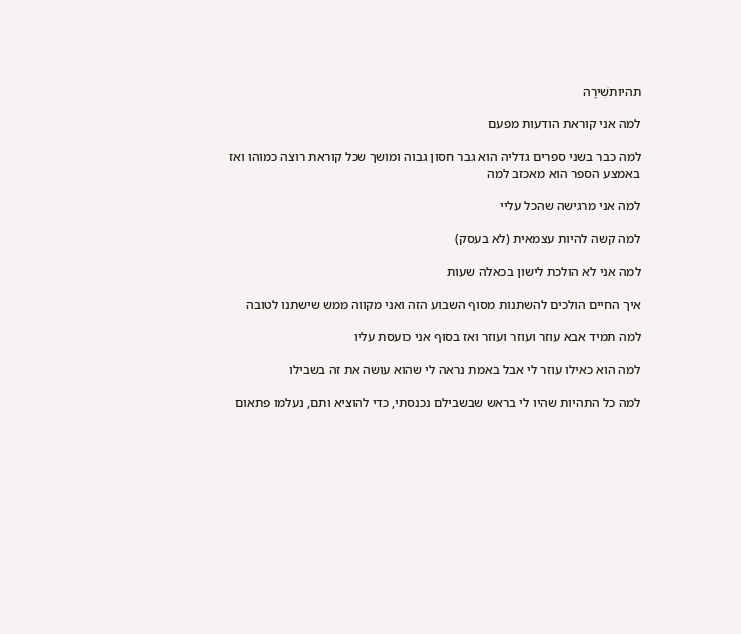תהיותשִׁירָה

למה אני קוראת הודעות מפעם

למה כבר בשני ספרים גדליה הוא גבר חסון גבוה ומושך שכל קוראת רוצה כמוהו ואז באמצע הספר הוא מאכזב למה

למה אני מרגישה שהכל עליי

למה קשה להיות עצמאית (לא בעסק)

למה אני לא הולכת לישון בכאלה שעות

איך החיים הולכים להשתנות מסוף השבוע הזה ואני מקווה ממש שישתנו לטובה

למה תמיד אבא עוזר ועוזר ועוזר ואז בסוף אני כועסת עליו

למה הוא כאילו עוזר לי אבל באמת נראה לי שהוא עושה את זה בשבילו

למה כל התהיות שהיו לי בראש שבשבילם נכנסתי, כדי להוציא ותם, נעלמו פתאום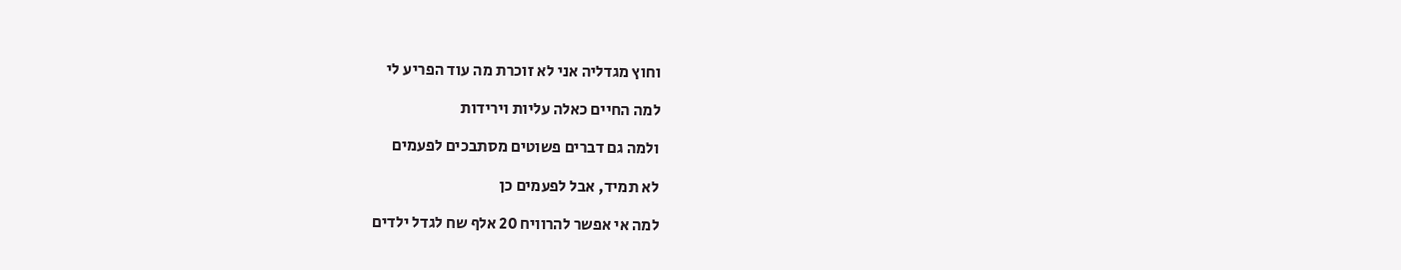וחוץ מגדליה אני לא זוכרת מה עוד הפריע לי

למה החיים כאלה עליות וירידות

ולמה גם דברים פשוטים מסתבכים לפעמים

לא תמיד, אבל לפעמים כן

למה אי אפשר להרוויח 20 אלף שח לגדל ילדים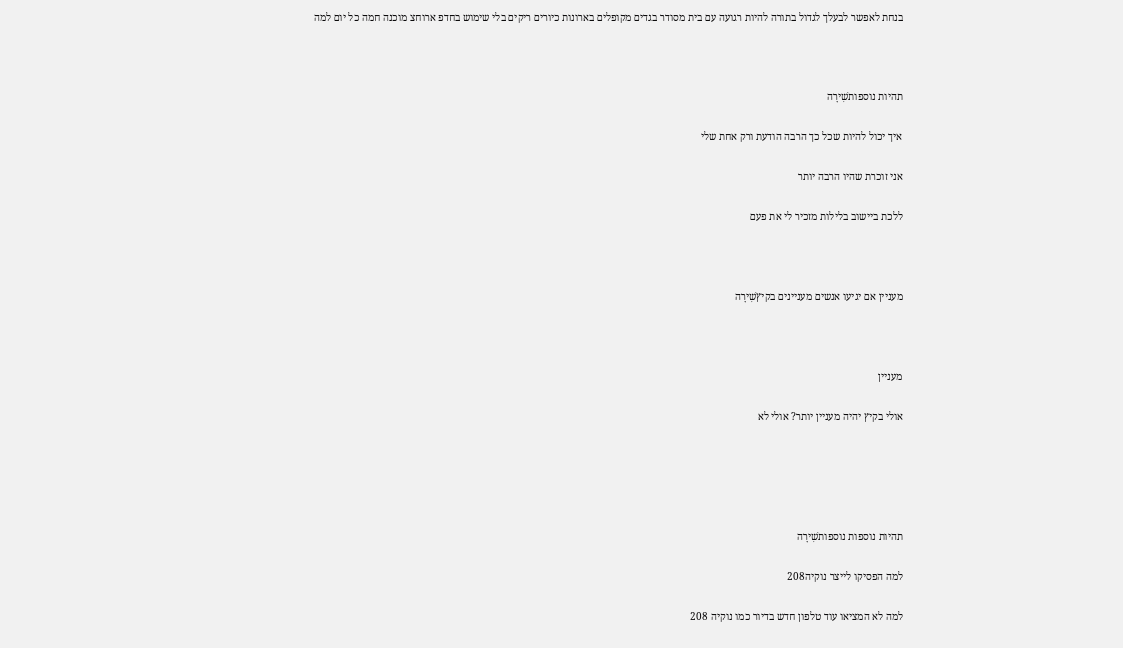בנחת לאפשר לבעלך לגדול בתורה להיות רגועה עם בית מסודר בגדים מקופלים בארונות כיורים ריקים בלי שימוש בחדפ ארוחצ מוכנה חמה כל יום למה



תהיות נוספותשִׁירָה

איך יכול להיות שכל כך הרבה הודעת ורק אחת שלי

אני זוכרת שהיו הרבה יותר

ללכת ביישוב בלילות מזכיר לי את פעם



מעניין אם יגיעו אנשים מעניינים בקיץשִׁירָה



מעניין

אולי בקיץ יהיה מעניין יותר? אולי לא





תהיות נוספות נוספותשִׁירָה

למה הפסיקו לייצר נוקיה208

למה לא המציאו עוד טלפון חדש בדיור כמו נוקיה 208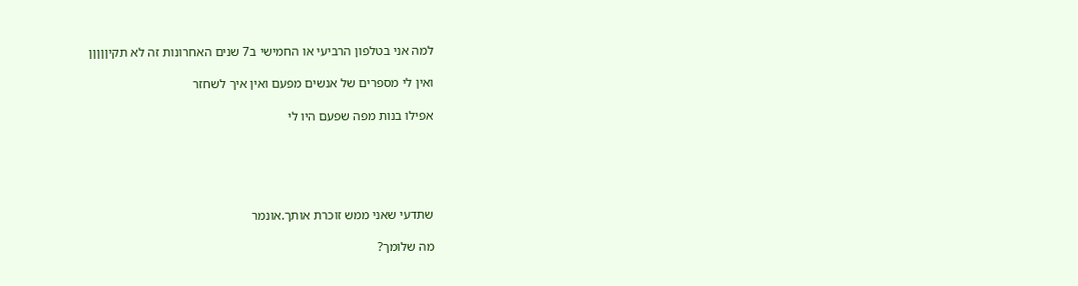למה אני בטלפון הרביעי או החמישי ב7 שנים האחרונות זה לא תקיןןןןן

ואין לי מספרים של אנשים מפעם ואין איך לשחזר

אפילו בנות מפה שפעם היו לי





שתדעי שאני ממש זוכרת אותך.אונמר

מה שלומך?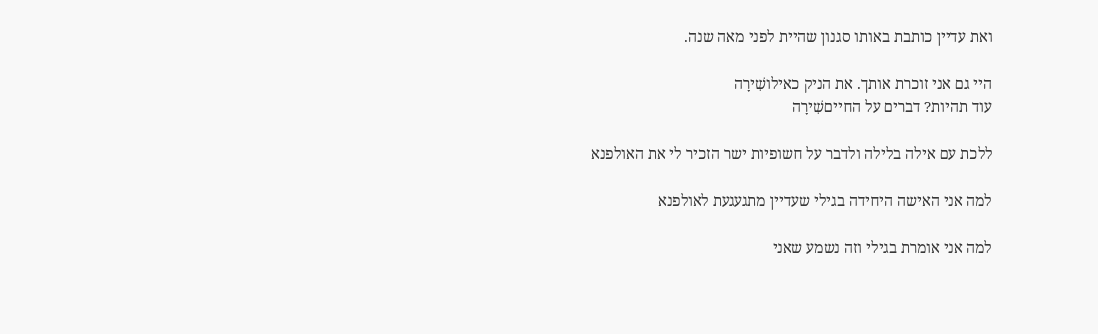ואת עדיין כותבת באותו סגנון שהיית לפני מאה שנה.

היי גם אני זוכרת אותך. את הניק כאילושִׁירָה
עוד תהיות? דברים על החייםשִׁירָה

ללכת עם אילה בלילה ולדבר על חשופיות ישר הזכיר לי את האולפנא

למה אני האישה היחידה בגילי שעדיין מתגעגעת לאולפנא

למה אני אומרת בגילי וזה נשמע שאני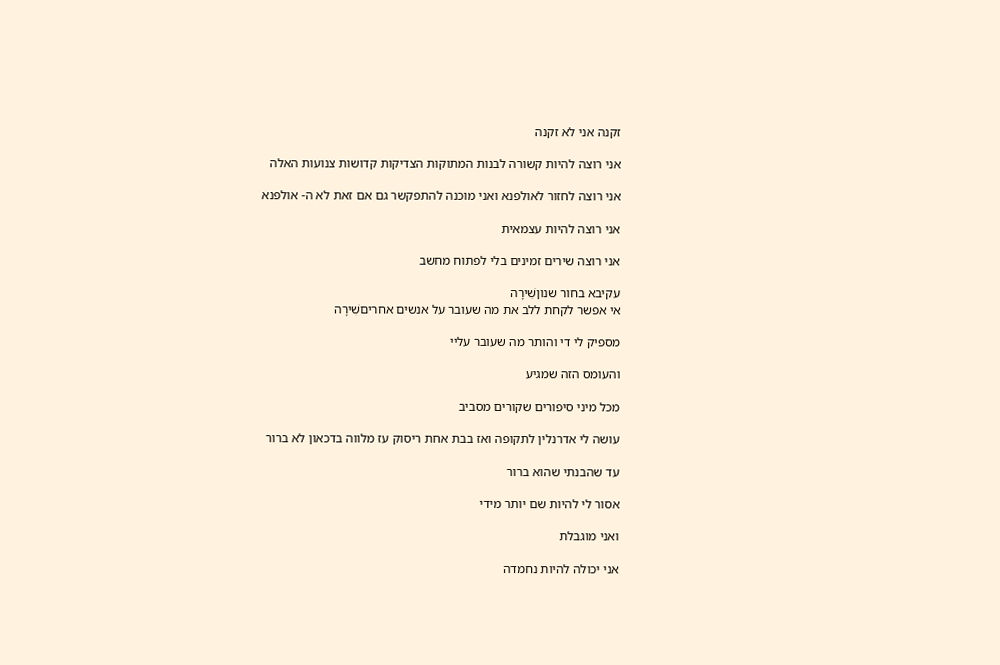זקנה אני לא זקנה

אני רוצה להיות קשורה לבנות המתוקות הצדיקות קדושות צנועות האלה

אני רוצה לחזור לאולפנא ואני מוכנה להתפקשר גם אם זאת לא ה- אולפנא

אני רוצה להיות עצמאית

אני רוצה שירים זמינים בלי לפתוח מחשב

עקיבא בחור שנוןשִׁירָה
אי אפשר לקחת ללב את מה שעובר על אנשים אחריםשִׁירָה

מספיק לי די והותר מה שעובר עליי

והעומס הזה שמגיע

מכל מיני סיפורים שקורים מסביב

עושה לי אדרנלין לתקופה ואז בבת אחת ריסוק עז מלווה בדכאון לא ברור

עד שהבנתי שהוא ברור

אסור לי להיות שם יותר מידי

ואני מוגבלת

אני יכולה להיות נחמדה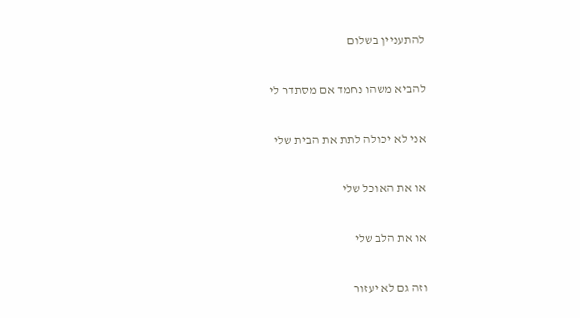להתעניין בשלום

להביא משהו נחמד אם מסתדר לי

אני לא יכולה לתת את הבית שלי

או את האוכל שלי

או את הלב שלי

וזה גם לא יעזור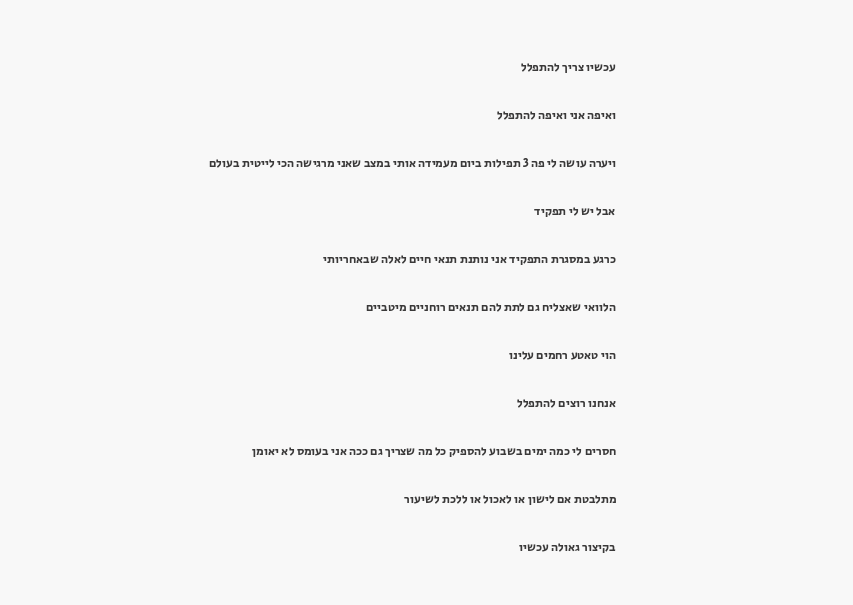עכשיו צריך להתפלל

ואיפה אני ואיפה להתפלל

ויערה עושה לי פה 3 תפילות ביום מעמידה אותי במצב שאני מרגישה הכי לייטית בעולם

אבל יש לי תפקיד

כרגע במסגרת התפקיד אני נותנת תנאי חיים לאלה שבאחריותי

הלוואי שאצליח גם לתת להם תנאים רוחניים מיטביים

הוי טאטע רחמים עלינו

אנחנו רוצים להתפלל

חסרים לי כמה ימים בשבוע להספיק כל מה שצריך גם ככה אני בעומס לא יאומן

מתלבטת אם לישון או לאכול או ללכת לשיעור

בקיצור גאולה עכשיו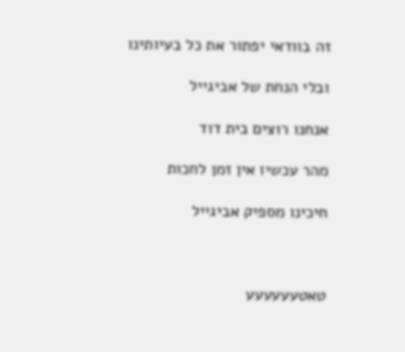זה בוודאי יפתור את כל בעיותינו

ובלי הנחת של אביגייל

אנחנו רוצים בית דוד

מהר עכשיו אין זמן לחכות

חיכינו מספיק אביגייל



טאטעעעעעע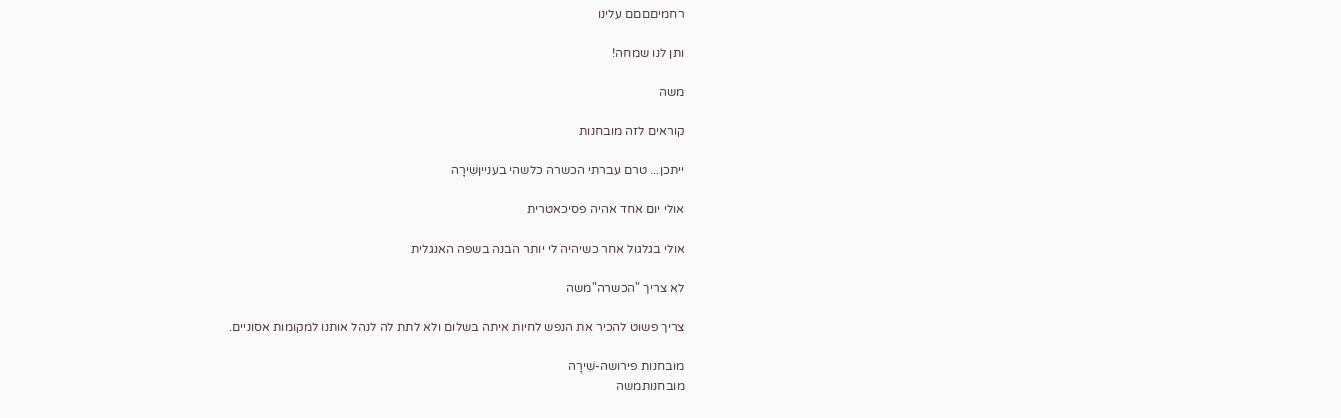רחמיםםםם עלינו

ותן לנו שמחה!

משה

קוראים לזה מובחנות

ייתכן... טרם עברתי הכשרה כלשהי בענייןשִׁירָה

אולי יום אחד אהיה פסיכאטרית

אולי בגלגול אחר כשיהיה לי יותר הבנה בשפה האנגלית

לא צריך "הכשרה"משה

צריך פשוט להכיר את הנפש לחיות איתה בשלום ולא לתת לה לנהל אותנו למקומות אסוניים.

מובחנות פירושה-שִׁירָה
מובחנותמשה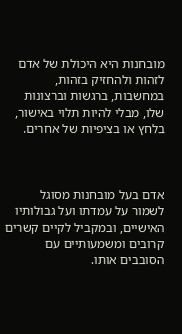מובחנות היא היכולת של אדם לזהות ולהחזיק בזהות, במחשבות, ברגשות וברצונות שלו, מבלי להיות תלוי באישור, בלחץ או בציפיות של אחרים.



אדם בעל מובחנות מסוגל לשמור על עמדתו ועל גבולותיו האישיים, ובמקביל לקיים קשרים קרובים ומשמעותיים עם הסובבים אותו.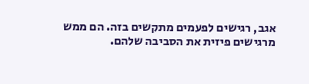אגב, רגישים לפעמים מתקשים בזה. הם ממש מרגישים פיזית את הסביבה שלהם.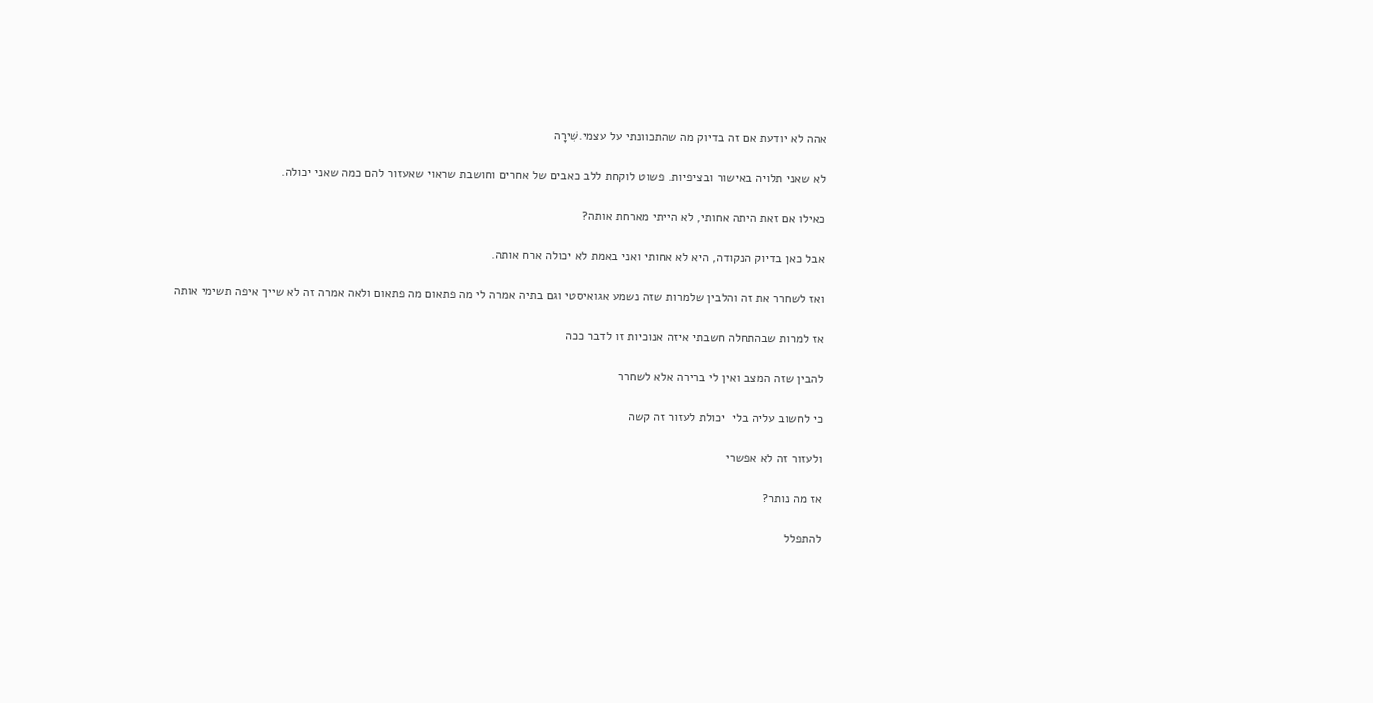אהה לא יודעת אם זה בדיוק מה שהתכוונתי על עצמי.שִׁירָה

לא שאני תלויה באישור ובציפיות. פשוט לוקחת ללב כאבים של אחרים וחושבת שראוי שאעזור להם כמה שאני יכולה.

כאילו אם זאת היתה אחותי, לא הייתי מארחת אותה?

אבל כאן בדיוק הנקודה, היא לא אחותי ואני באמת לא יכולה ארח אותה.

ואז לשחרר את זה והלבין שלמרות שזה נשמע אגואיסטי וגם בתיה אמרה לי מה פתאום מה פתאום ולאה אמרה זה לא שייך איפה תשימי אותה

אז למרות שבהתחלה חשבתי איזה אנוכיות זו לדבר ככה

להבין שזה המצב ואין לי ברירה אלא לשחרר

כי לחשוב עליה בלי  יכולת לעזור זה קשה

ולעזור זה לא אפשרי

אז מה נותר?

להתפלל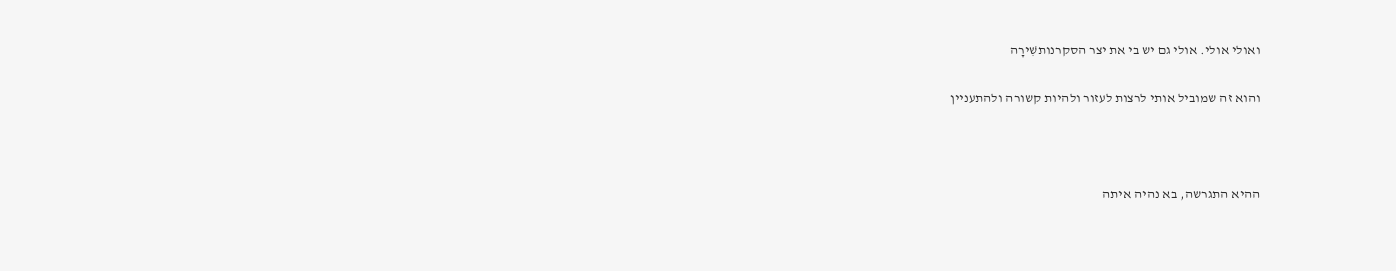ואולי אולי. אולי גם יש בי את יצר הסקרנותשִׁירָה

והוא זה שמוביל אותי לרצות לעזור ולהיות קשורה ולהתעניין



ההיא התגרשה, בא נהיה איתה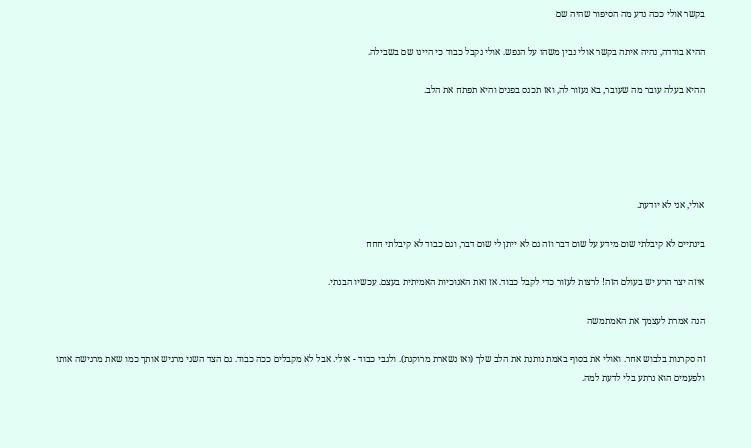בקשר אולי ככה נדע מה הסיפור שהיה שם

ההיא בודדה, נהיה איתה בקשר אולי נבין משהו על הנפש. אולי נקבל כבוד כי היינו שם בשבילה.

ההיא בעלה עובר מה שעובר, בא נעזור לה, ואז תכנס בפנים והיא תפתח את הלב.





אולי, אני לא יודעת.

בינתיים לא קיבלתי שום מידע על שום דבר וזה גם לא ייתן לי שום דבר, וגם כבוד לא קיבלתי חחח

איזה יצר הרע יש בעולם הזה! לרצות לעזור כדי לקבל כבוד. אז זאת האנוכיות האמיתית בעצם. עכשיו הבנתי.

הנה אמרת לעצמך את האמתמשה

זה סקרנות בלבוש אחר. ואולי את בסוף באמת נותנת את הלב שלך (ואז נשארת מרוקנת). ולגבי כבוד - אולי. אבל לא מקבלים ככה כבוד. גם הצד השני מרגיש אותך כמו שאת מרגישה אותו ולפעמים הוא נרתע בלי לדעת למה.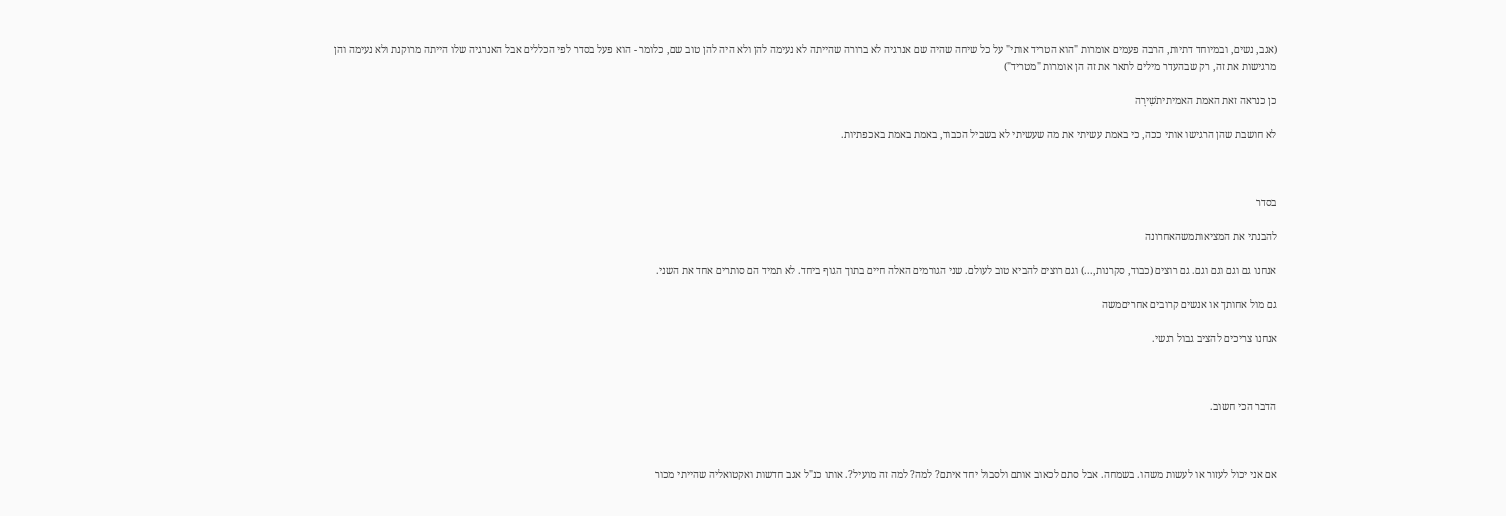(אגב, נשים, ובמיוחד דתיות, הרבה פעמים אומרות "הוא הטריד אותי" על כל שיחה שהיה שם אנרגיה לא ברורה שהייתה לא נעימה להן ולא היה להן טוב שם, כלומר - הוא פעל בסדר לפי הכללים אבל האנרגיה שלו הייתה מרוקנת ולא נעימה והן מרגישות את זה, רק שבהעדר מילים לתאר את זה הן אומרות "מטריד")

כן כנראה זאת האמת האמיתיתשִׁירָה

לא חושבת שהן הרגישו אותי ככה, כי באמת עשיתי את מה שעשיתי לא בשביל הכבוד, באמת באמת באכפתיות.



בסדר

להבנתי את המציאותמשהאחרונה

אנחנו גם וגם וגם וגם. גם רוצים (כבוד, סקרנות,...) וגם רוצים להביא טוב לעולם. שני הגורמים האלה חיים בתוך הגוף ביחד. לא תמיד הם סותרים אחד את השני.

גם מול אחותך או אנשים קרובים אחריםמשה

אנחנו צריכים להציב גבול רגשי.



הדבר הכי חשוב.



אם אני יכול לעזור או לעשות משהו. בשמחה. אבל סתם לכאוב אותם ולסבול יחד איתם? למה? למה זה מועיל?. אותו כנ"ל אגב חדשות ואקטואליה שהייתי מכור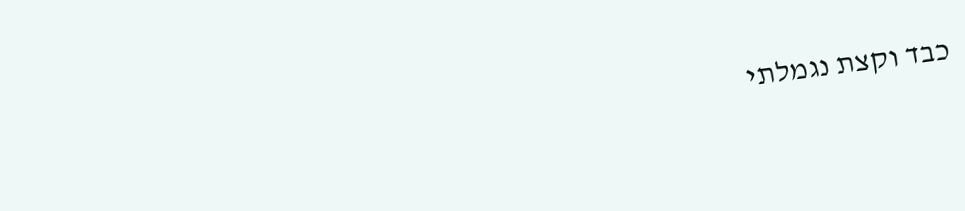כבד וקצת נגמלתי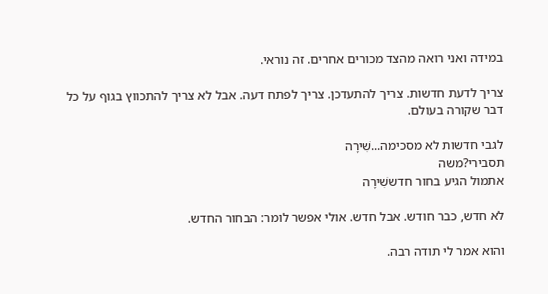במידה ואני רואה מהצד מכורים אחרים. זה נוראי.

צריך לדעת חדשות. צריך להתעדכן. צריך לפתח דעה. אבל לא צריך להתכווץ בגוף על כל דבר שקורה בעולם.

לגבי חדשות לא מסכימה...שִׁירָה
תסבירי?משה
אתמול הגיע בחור חדששִׁירָה

לא חדש, כבר חודש. אבל חדש. אולי אפשר לומר: הבחור החדש.

והוא אמר לי תודה רבה.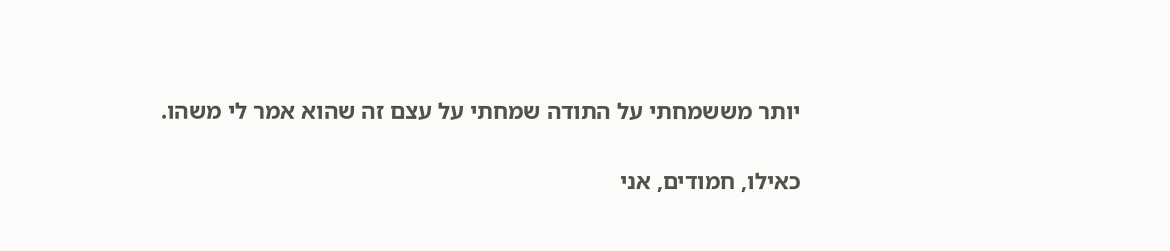יותר מששמחתי על התודה שמחתי על עצם זה שהוא אמר לי משהו.

כאילו, חמודים, אני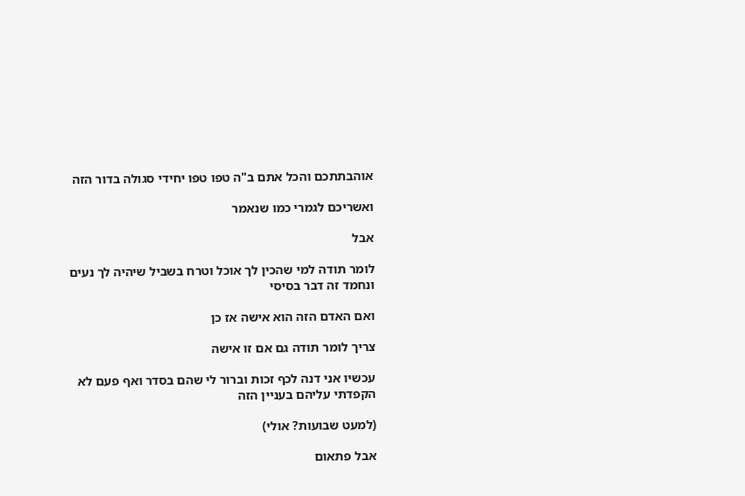אוהבתתכם והכל אתם ב"ה טפו טפו יחידי סגולה בדור הזה

ואשריכם לגמרי כמו שנאמר

אבל

לומר תודה למי שהכין לך אוכל וטרח בשביל שיהיה לך נעים ונחמד זה דבר בסיסי

ואם האדם הזה הוא אישה אז כן

צריך לומר תודה גם אם זו אישה

עכשיו אני דנה לכף זכות וברור לי שהם בסדר ואף פעם לא הקפדתי עליהם בעניין הזה

(למעט שבועות? אולי)

אבל פתאום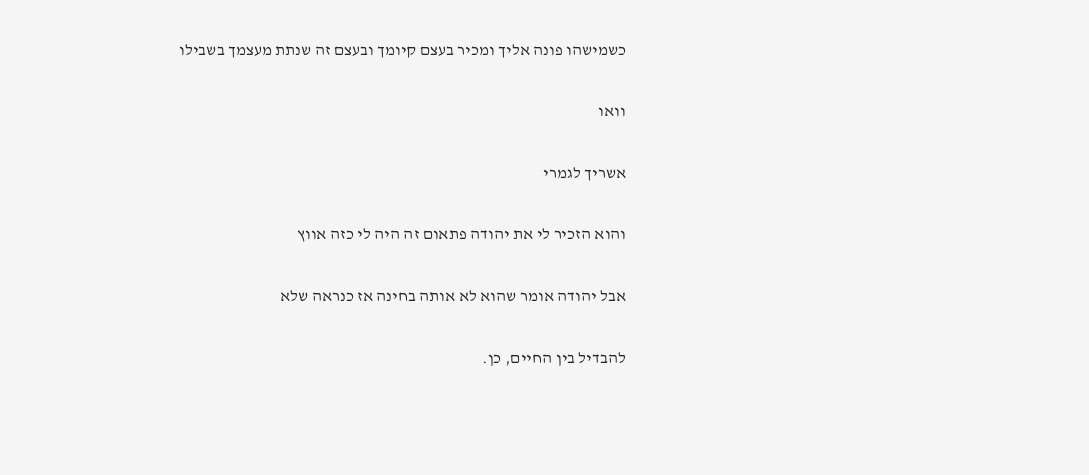כשמישהו פונה אליך ומכיר בעצם קיומך ובעצם זה שנתת מעצמך בשבילו

וואו

אשריך לגמרי

והוא הזכיר לי את יהודה פתאום זה היה לי כזה אווץ

אבל יהודה אומר שהוא לא אותה בחינה אז כנראה שלא

להבדיל בין החיים, כן.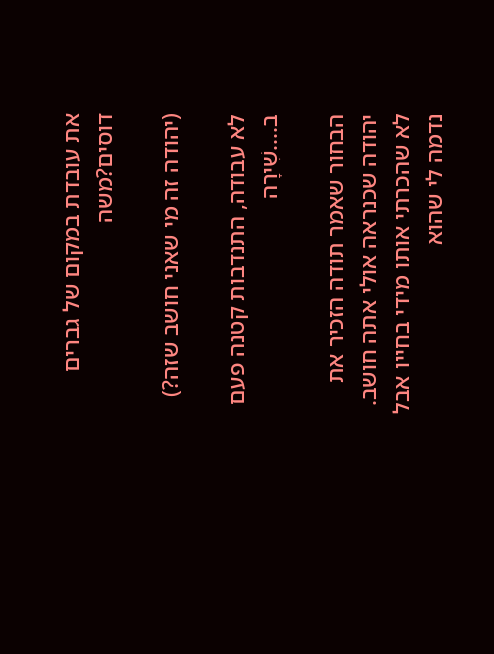את עובדת במקום של גברים דוסים?משה

(יהודה זה מי שאני חושב שזה?)

לא עבודה, התנדבות קטנה פעם ב....שִׁירָה

הבחור שאמר תודה הזכיר את יהודה שכנראה אולי אתה חושב. לא שהכרתי אותו מידי בחייו אבל נדמה לי שהוא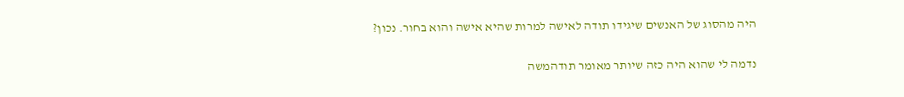היה מהסוג של האנשים שיגידו תודה לאישה למרות שהיא אישה והוא בחור. נכון?

נדמה לי שהוא היה כזה שיותר מאומר תודהמשה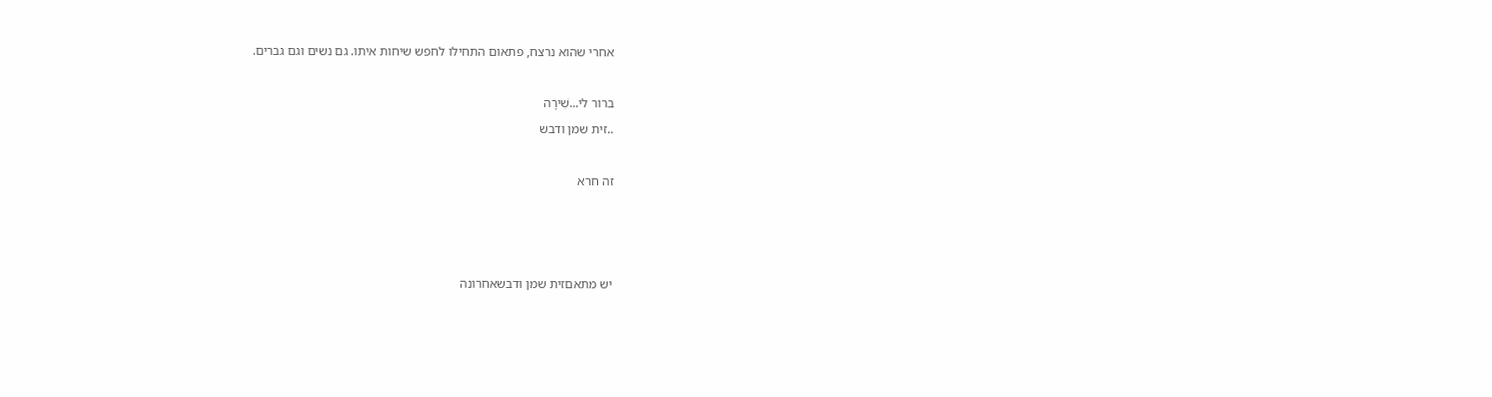אחרי שהוא נרצח, פתאום התחילו לחפש שיחות איתו. גם נשים וגם גברים.

ברור לי...שִׁירָה
..זית שמן ודבש

זה חרא



יש מתאםזית שמן ודבשאחרונה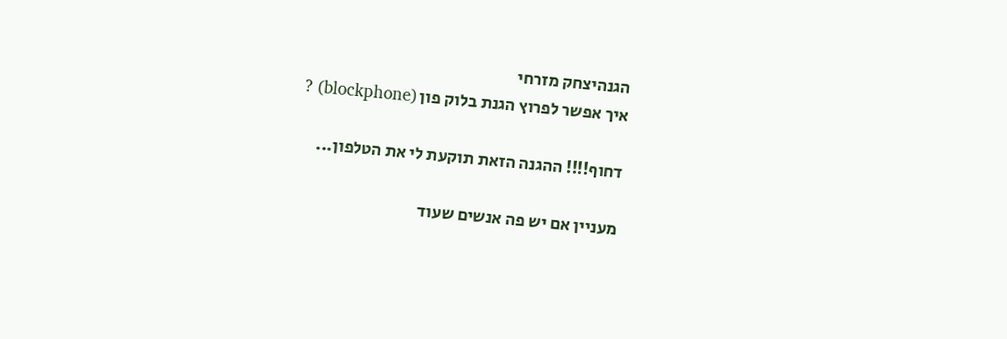הגנהיצחק מזרחי
איך אפשר לפרוץ הגנת בלוק פון (blockphone) ?

דחוף!!!! ההגנה הזאת תוקעת לי את הטלפון...

מעניין אם יש פה אנשים שעוד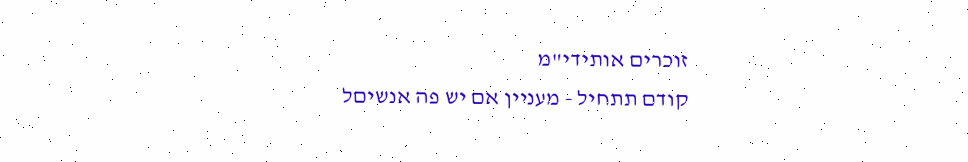זוכרים אותידי"מ
קודם תתחיל - מעניין אם יש פה אנשיםל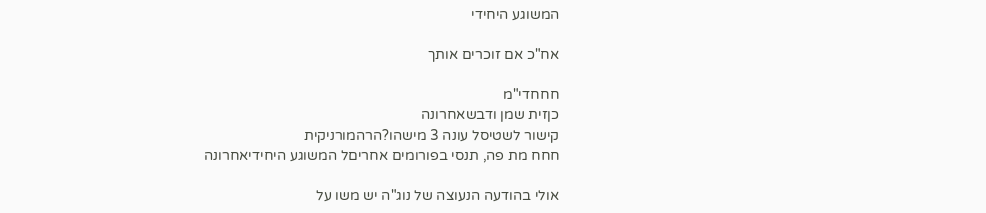המשוגע היחידי

אח"כ אם זוכרים אותך

חחחדי"מ
כןזית שמן ודבשאחרונה
קישור לשטיסל עונה 3 מישהו?הרהמורניקית
חחח מת פה, תנסי בפורומים אחריםל המשוגע היחידיאחרונה

אולי בהודעה הנעוצה של נוג"ה יש משו על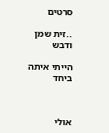סרטים

..זית שמן ודבש

הייתי איתה ביחד



אולי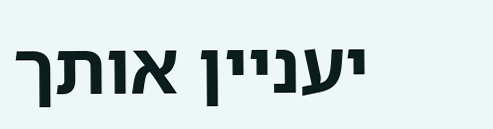יעניין אותך